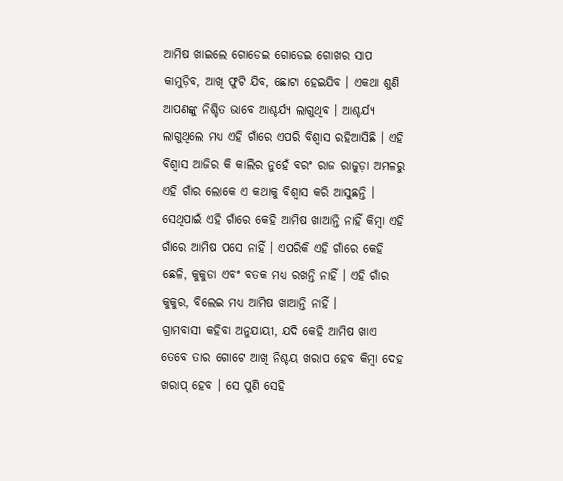ଆମିଷ ଖାଇଲେ ଗୋଡେଇ ଗୋଡେଇ ଗୋଖର ସାପ କାମୁଡ଼ିବ, ଆଖି ଫୁଟି ଯିବ, ଛୋଟା ହେଇଯିବ । ଏକଥା ଶୁଣି ଆପଣଙ୍କୁ ନିଶ୍ଚିତ ଭାବେ ଆଶ୍ଚର୍ଯ୍ୟ ଲାଗୁଥିବ । ଆଶ୍ଚର୍ଯ୍ୟ ଲାଗୁଥିଲେ ମଧ୍ୟ ଏହି ଗାଁରେ ଏପରି ବିଶ୍ୱାସ ରହିଆସିଛି । ଏହି ବିଶ୍ୱାସ ଆଜିର କି କାଲିର ନୁହେଁ ବରଂ ରାଜ ରାଜୁଡ଼ା ଅମଳରୁ ଏହି ଗାଁର ଲୋକେ ଏ କଥାକୁ ବିଶ୍ଵାସ କରି ଆସୁଛନ୍ତି । ସେଥିପାଇଁ ଏହି ଗାଁରେ କେହି ଆମିଷ ଖାଆନ୍ତି ନାହିଁ କିମ୍ବା ଏହି ଗାଁରେ ଆମିଷ ପସେ ନାହିଁ । ଏପରିକି ଏହି ଗାଁରେ କେହି ଛେଳି, କୁକୁଡା ଏବଂ ବତକ ମଧ୍ୟ ରଖନ୍ତି ନାହିଁ । ଏହି ଗାଁର କୁକୁର, ବିଲେଇ ମଧ୍ୟ ଆମିଷ ଖାଆନ୍ତି ନାହିଁ ।
ଗ୍ରାମବାସୀ କହିବା ଅନୁଯାୟୀ, ଯଦି କେହି ଆମିଷ ଖାଏ ତେବେ ତାର ଗୋଟେ ଆଖି ନିଶ୍ଚୟ ଖରାପ ହେବ କିମ୍ବା ଦେହ ଖରାପ୍ ହେବ । ସେ ପୁଣି ସେହି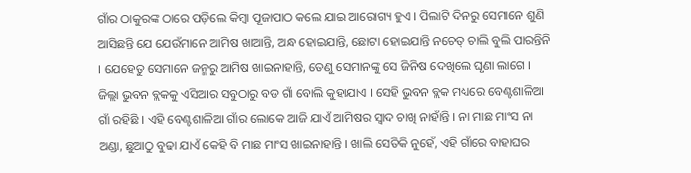ଗାଁର ଠାକୁରଙ୍କ ଠାରେ ପଡ଼ିଲେ କିମ୍ବା ପୂଜାପାଠ କଲେ ଯାଇ ଆରୋଗ୍ୟ ହୁଏ । ପିଲାଟି ଦିନରୁ ସେମାନେ ଶୁଣି ଆସିଛନ୍ତି ଯେ ଯେଉଁମାନେ ଆମିଷ ଖାଆନ୍ତି, ଅନ୍ଧ ହୋଇଯାନ୍ତି, ଛୋଟା ହୋଇଯାନ୍ତି ନଚେତ୍ ଚାଲି ବୁଲି ପାରନ୍ତିନି । ଯେହେତୁ ସେମାନେ ଜନ୍ମରୁ ଆମିଷ ଖାଇନାହାନ୍ତି, ତେଣୁ ସେମାନଙ୍କୁ ସେ ଜିନିଷ ଦେଖିଲେ ଘୃଣା ଲାଗେ ।
ଜିଲ୍ଲା ଭୁବନ ବ୍ଲକକୁ ଏସିଆର ସବୁଠାରୁ ବଡ ଗାଁ ବୋଲି କୁହାଯାଏ । ସେହି ଭୁବନ ବ୍ଲକ ମଧ୍ୟରେ ବେଣ୍ଟଶାଳିଆ ଗାଁ ରହିଛି । ଏହି ବେଣ୍ଟଶାଳିଆ ଗାଁର ଲୋକେ ଆଜି ଯାଏଁ ଆମିଷର ସ୍ଵାଦ ଚାଖି ନାହାଁନ୍ତି । ନା ମାଛ ମାଂସ ନା ଅଣ୍ଡା, ଛୁଆଠୁ ବୁଢା ଯାଏଁ କେହି ବି ମାଛ ମାଂସ ଖାଇନାହାନ୍ତି । ଖାଲି ସେତିକି ନୁହେଁ, ଏହି ଗାଁରେ ବାହାଘର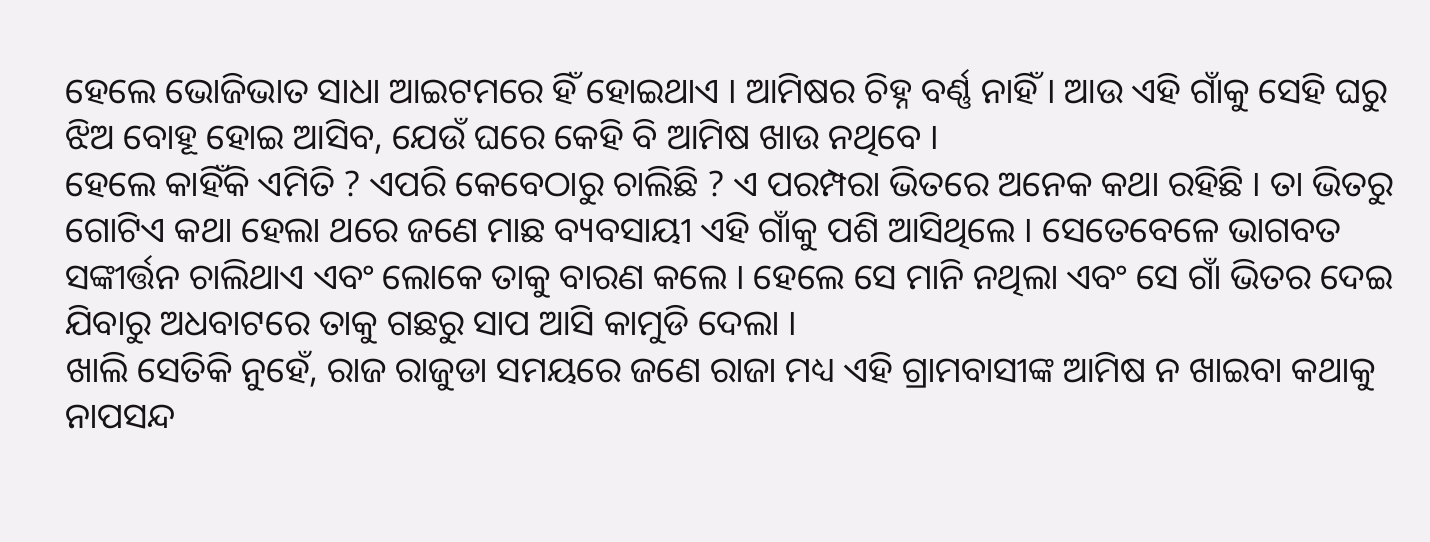ହେଲେ ଭୋଜିଭାତ ସାଧା ଆଇଟମରେ ହିଁ ହୋଇଥାଏ । ଆମିଷର ଚିହ୍ନ ବର୍ଣ୍ଣ ନାହିଁ । ଆଉ ଏହି ଗାଁକୁ ସେହି ଘରୁ ଝିଅ ବୋହୂ ହୋଇ ଆସିବ, ଯେଉଁ ଘରେ କେହି ବି ଆମିଷ ଖାଉ ନଥିବେ ।
ହେଲେ କାହିଁକି ଏମିତି ? ଏପରି କେବେଠାରୁ ଚାଲିଛି ? ଏ ପରମ୍ପରା ଭିତରେ ଅନେକ କଥା ରହିଛି । ତା ଭିତରୁ ଗୋଟିଏ କଥା ହେଲା ଥରେ ଜଣେ ମାଛ ବ୍ୟବସାୟୀ ଏହି ଗାଁକୁ ପଶି ଆସିଥିଲେ । ସେତେବେଳେ ଭାଗବତ ସଙ୍କୀର୍ତ୍ତନ ଚାଲିଥାଏ ଏବଂ ଲୋକେ ତାକୁ ବାରଣ କଲେ । ହେଲେ ସେ ମାନି ନଥିଲା ଏବଂ ସେ ଗାଁ ଭିତର ଦେଇ ଯିବାରୁ ଅଧବାଟରେ ତାକୁ ଗଛରୁ ସାପ ଆସି କାମୁଡି ଦେଲା ।
ଖାଲି ସେତିକି ନୁହେଁ, ରାଜ ରାଜୁଡା ସମୟରେ ଜଣେ ରାଜା ମଧ୍ୟ ଏହି ଗ୍ରାମବାସୀଙ୍କ ଆମିଷ ନ ଖାଇବା କଥାକୁ ନାପସନ୍ଦ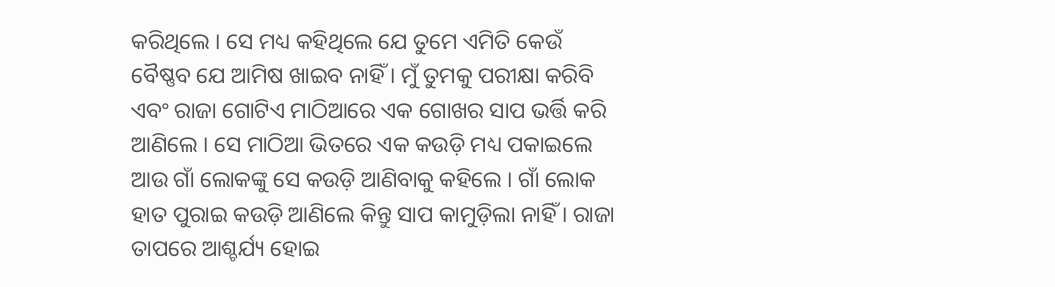କରିଥିଲେ । ସେ ମଧ୍ୟ କହିଥିଲେ ଯେ ତୁମେ ଏମିତି କେଉଁ ବୈଷ୍ଣବ ଯେ ଆମିଷ ଖାଇବ ନାହିଁ । ମୁଁ ତୁମକୁ ପରୀକ୍ଷା କରିବି ଏବଂ ରାଜା ଗୋଟିଏ ମାଠିଆରେ ଏକ ଗୋଖର ସାପ ଭର୍ତ୍ତି କରି ଆଣିଲେ । ସେ ମାଠିଆ ଭିତରେ ଏକ କଉଡ଼ି ମଧ୍ୟ ପକାଇଲେ ଆଉ ଗାଁ ଲୋକଙ୍କୁ ସେ କଉଡ଼ି ଆଣିବାକୁ କହିଲେ । ଗାଁ ଲୋକ ହାତ ପୁରାଇ କଉଡ଼ି ଆଣିଲେ କିନ୍ତୁ ସାପ କାମୁଡ଼ିଲା ନାହିଁ । ରାଜା ତାପରେ ଆଶ୍ଚର୍ଯ୍ୟ ହୋଇ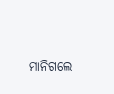ମାନିଗଲେ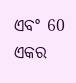ଏବଂ 60 ଏକର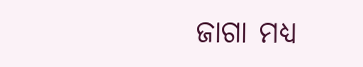ଜାଗା ମଧ୍ୟ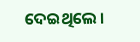ଦେଇଥିଲେ ।